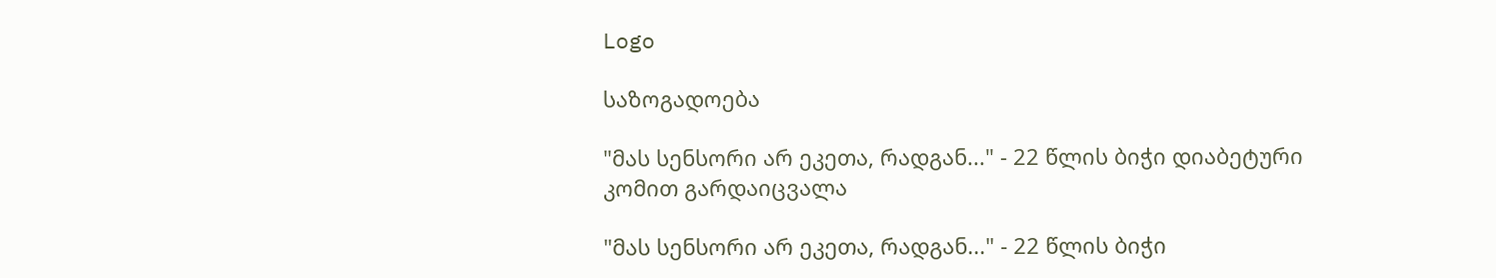Logo

საზოგადოება

"მას სენსორი არ ეკეთა, რადგან..." - 22 წლის ბიჭი დიაბეტური კომით გარდაიცვალა

"მას სენსორი არ ეკეთა, რადგან..." - 22 წლის ბიჭი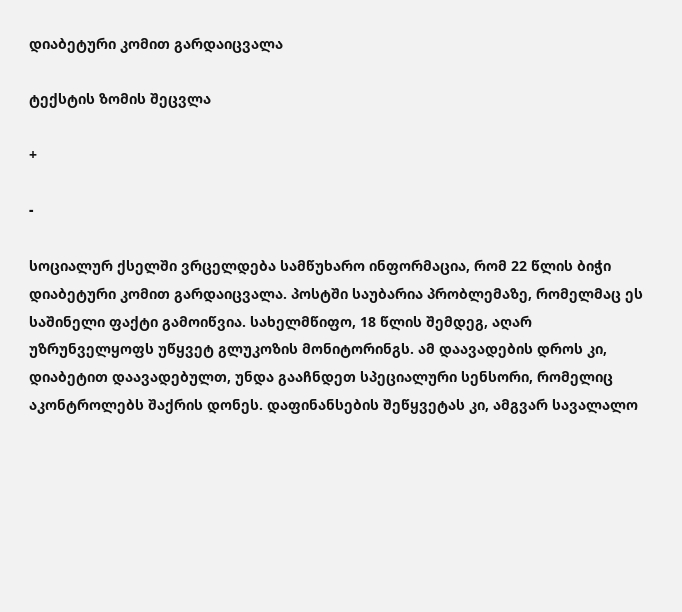დიაბეტური კომით გარდაიცვალა

ტექსტის ზომის შეცვლა

+

-

სოციალურ ქსელში ვრცელდება სამწუხარო ინფორმაცია, რომ 22 წლის ბიჭი დიაბეტური კომით გარდაიცვალა. პოსტში საუბარია პრობლემაზე, რომელმაც ეს საშინელი ფაქტი გამოიწვია. სახელმწიფო, 18 წლის შემდეგ, აღარ უზრუნველყოფს უწყვეტ გლუკოზის მონიტორინგს. ამ დაავადების დროს კი, დიაბეტით დაავადებულთ, უნდა გააჩნდეთ სპეციალური სენსორი, რომელიც აკონტროლებს შაქრის დონეს. დაფინანსების შეწყვეტას კი, ამგვარ სავალალო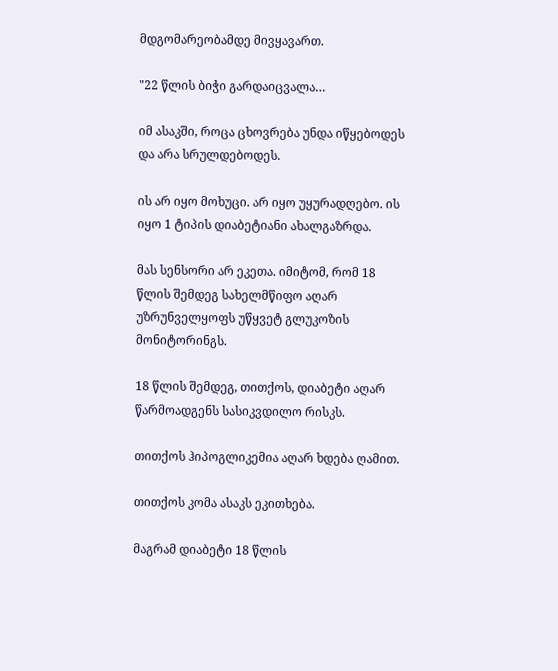მდგომარეობამდე მივყავართ.

"22 წლის ბიჭი გარდაიცვალა…

იმ ასაკში, როცა ცხოვრება უნდა იწყებოდეს და არა სრულდებოდეს.

ის არ იყო მოხუცი. არ იყო უყურადღებო. ის იყო 1 ტიპის დიაბეტიანი ახალგაზრდა.

მას სენსორი არ ეკეთა. იმიტომ, რომ 18 წლის შემდეგ სახელმწიფო აღარ უზრუნველყოფს უწყვეტ გლუკოზის მონიტორინგს.

18 წლის შემდეგ, თითქოს, დიაბეტი აღარ წარმოადგენს სასიკვდილო რისკს.

თითქოს ჰიპოგლიკემია აღარ ხდება ღამით.

თითქოს კომა ასაკს ეკითხება.

მაგრამ დიაბეტი 18 წლის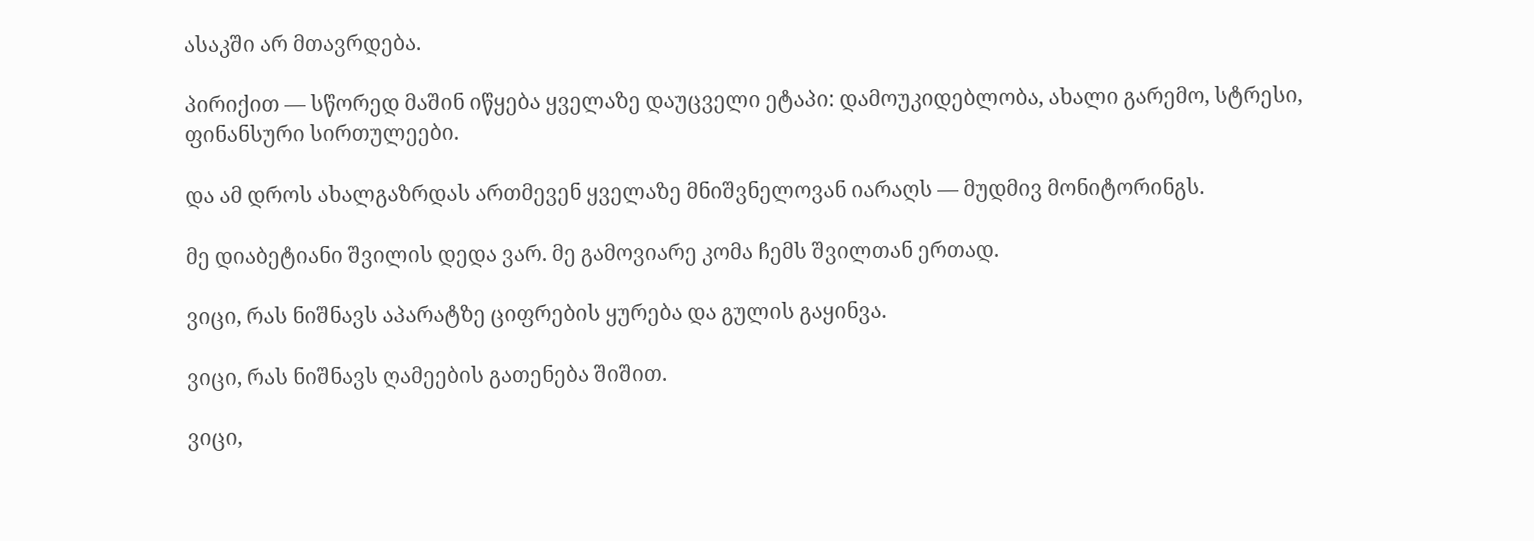ასაკში არ მთავრდება.

პირიქით — სწორედ მაშინ იწყება ყველაზე დაუცველი ეტაპი: დამოუკიდებლობა, ახალი გარემო, სტრესი, ფინანსური სირთულეები.

და ამ დროს ახალგაზრდას ართმევენ ყველაზე მნიშვნელოვან იარაღს — მუდმივ მონიტორინგს.

მე დიაბეტიანი შვილის დედა ვარ. მე გამოვიარე კომა ჩემს შვილთან ერთად.

ვიცი, რას ნიშნავს აპარატზე ციფრების ყურება და გულის გაყინვა.

ვიცი, რას ნიშნავს ღამეების გათენება შიშით.

ვიცი,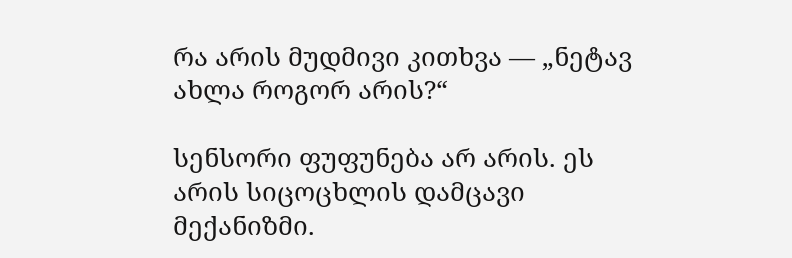რა არის მუდმივი კითხვა — „ნეტავ ახლა როგორ არის?“

სენსორი ფუფუნება არ არის. ეს არის სიცოცხლის დამცავი მექანიზმი.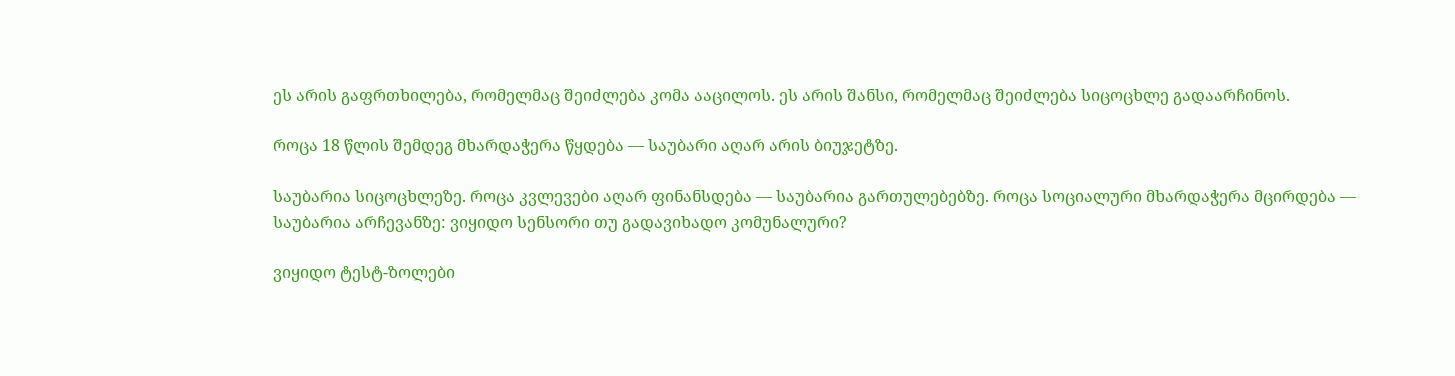ეს არის გაფრთხილება, რომელმაც შეიძლება კომა ააცილოს. ეს არის შანსი, რომელმაც შეიძლება სიცოცხლე გადაარჩინოს.

როცა 18 წლის შემდეგ მხარდაჭერა წყდება — საუბარი აღარ არის ბიუჯეტზე.

საუბარია სიცოცხლეზე. როცა კვლევები აღარ ფინანსდება — საუბარია გართულებებზე. როცა სოციალური მხარდაჭერა მცირდება — საუბარია არჩევანზე: ვიყიდო სენსორი თუ გადავიხადო კომუნალური?

ვიყიდო ტესტ-ზოლები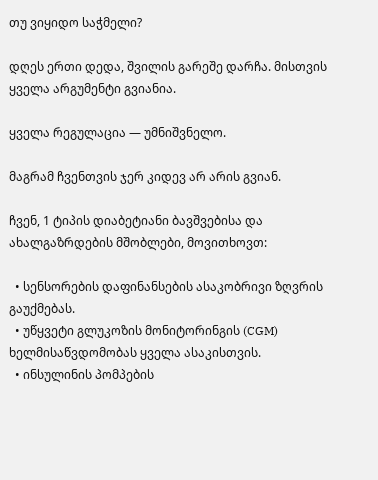თუ ვიყიდო საჭმელი?

დღეს ერთი დედა, შვილის გარეშე დარჩა. მისთვის ყველა არგუმენტი გვიანია.

ყველა რეგულაცია — უმნიშვნელო.

მაგრამ ჩვენთვის ჯერ კიდევ არ არის გვიან.

ჩვენ, 1 ტიპის დიაბეტიანი ბავშვებისა და ახალგაზრდების მშობლები, მოვითხოვთ:

  • სენსორების დაფინანსების ასაკობრივი ზღვრის გაუქმებას.
  • უწყვეტი გლუკოზის მონიტორინგის (CGM) ხელმისაწვდომობას ყველა ასაკისთვის.
  • ინსულინის პომპების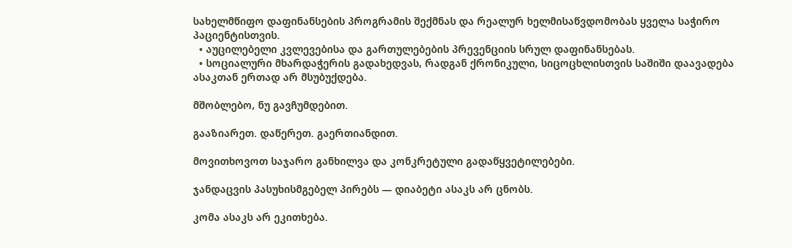სახელმწიფო დაფინანსების პროგრამის შექმნას და რეალურ ხელმისაწვდომობას ყველა საჭირო პაციენტისთვის.
  • აუცილებელი კვლევებისა და გართულებების პრევენციის სრულ დაფინანსებას.
  • სოციალური მხარდაჭერის გადახედვას, რადგან ქრონიკული, სიცოცხლისთვის საშიში დაავადება ასაკთან ერთად არ მსუბუქდება.

მშობლებო, ნუ გავჩუმდებით.

გააზიარეთ. დაწერეთ. გაერთიანდით.

მოვითხოვოთ საჯარო განხილვა და კონკრეტული გადაწყვეტილებები.

ჯანდაცვის პასუხისმგებელ პირებს — დიაბეტი ასაკს არ ცნობს.

კომა ასაკს არ ეკითხება.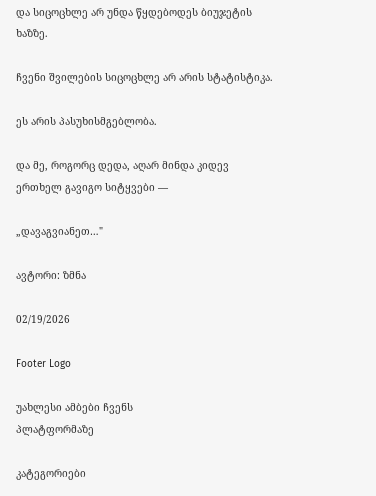და სიცოცხლე არ უნდა წყდებოდეს ბიუჯეტის ხაზზე.

ჩვენი შვილების სიცოცხლე არ არის სტატისტიკა.

ეს არის პასუხისმგებლობა.

და მე, როგორც დედა, აღარ მინდა კიდევ ერთხელ გავიგო სიტყვები —

„დავაგვიანეთ…"

ავტორი: ზმნა

02/19/2026

Footer Logo

უახლესი ამბები ჩვენს
პლატფორმაზე

კატეგორიები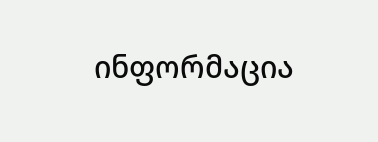ინფორმაცია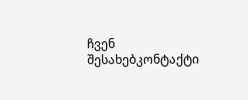ჩვენ შესახებკონტაქტი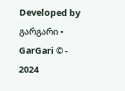Developed by გარგარი • GarGari © - 2024